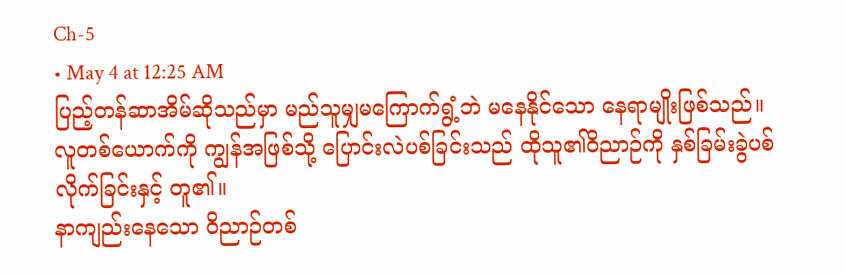Ch-5
• May 4 at 12:25 AM
ပြည့်တန်ဆာအိမ်ဆိုသည်မှာ မည်သူမျှမကြောက်ရွံ့ဘဲ မနေနိုင်သော နေရာမျိုးဖြစ်သည်။
လူတစ်ယောက်ကို ကျွန်အဖြစ်သို့ ပြောင်းလဲပစ်ခြင်းသည် ထိုသူ၏ဝိညာဉ်ကို နှစ်ခြမ်းခွဲပစ်လိုက်ခြင်းနှင့် တူ၏။
နာကျည်းနေသော ဝိညာဉ်တစ်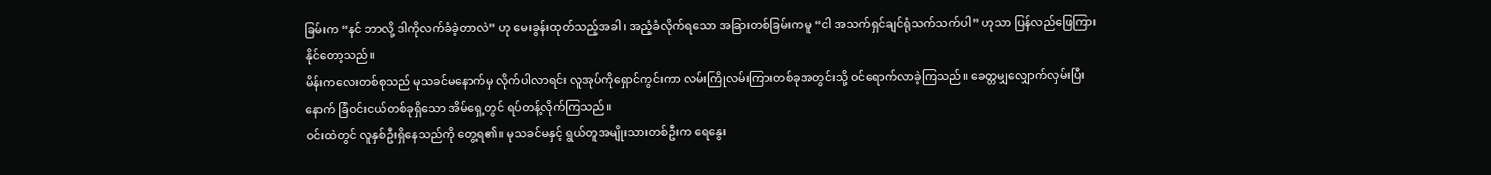ခြမ်းက “နင် ဘာလို့ ဒါကိုလက်ခံခဲ့တာလဲ” ဟု မေးခွန်းထုတ်သည့်အခါ၊ အညံ့ခံလိုက်ရသော အခြားတစ်ခြမ်းကမူ “ငါ အသက်ရှင်ချင်ရုံသက်သက်ပါ” ဟုသာ ပြန်လည်ဖြေကြားနိုင်တော့သည်။
မိန်းကလေးတစ်စုသည် မုသခင်မနောက်မှ လိုက်ပါလာရင်း လူအုပ်ကိုရှောင်ကွင်းကာ လမ်းကြိုလမ်းကြားတစ်ခုအတွင်းသို့ ဝင်ရောက်လာခဲ့ကြသည်။ ခေတ္တမျှလျှောက်လှမ်းပြီးနောက် ခြံဝင်းငယ်တစ်ခုရှိသော အိမ်ရှေ့တွင် ရပ်တန့်လိုက်ကြသည်။
ဝင်းထဲတွင် လူနှစ်ဦးရှိနေသည်ကို တွေ့ရ၏။ မုသခင်မနှင့် ရွယ်တူအမျိုးသားတစ်ဦးက ရေနွေး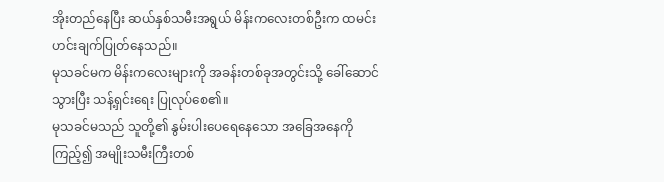အိုးတည်နေပြီး ဆယ်နှစ်သမီးအရွယ် မိန်းကလေးတစ်ဦးက ထမင်းဟင်းချက်ပြုတ်နေသည်။
မုသခင်မက မိန်းကလေးများကို အခန်းတစ်ခုအတွင်းသို့ ခေါ်ဆောင်သွားပြီး သန့်ရှင်းရေး ပြုလုပ်စေ၏။
မုသခင်မသည် သူတို့၏ နွမ်းပါးပေရေနေသော အခြေအနေကိုကြည့်၍ အမျိုးသမီးကြီးတစ်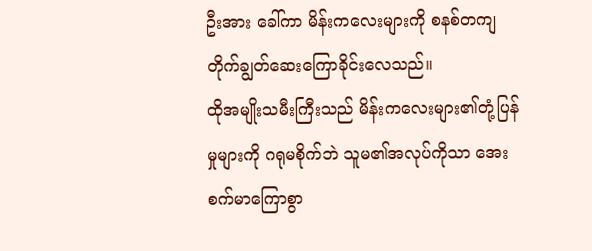ဦးအား ခေါ်ကာ မိန်းကလေးများကို စနစ်တကျ တိုက်ချွတ်ဆေးကြောခိုင်းလေသည်။
ထိုအမျိုးသမီးကြီးသည် မိန်းကလေးများ၏တုံ့ပြန်မှုများကို ဂရုမစိုက်ဘဲ သူမ၏အလုပ်ကိုသာ အေးစက်မာကြောစွာ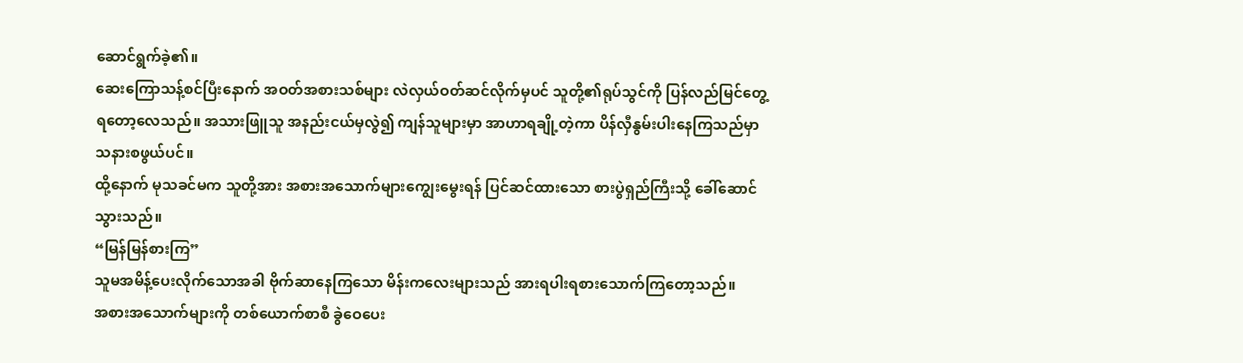ဆောင်ရွက်ခဲ့၏။
ဆေးကြောသန့်စင်ပြီးနောက် အဝတ်အစားသစ်များ လဲလှယ်ဝတ်ဆင်လိုက်မှပင် သူတို့၏ရုပ်သွင်ကို ပြန်လည်မြင်တွေ့ရတော့လေသည်။ အသားဖြူသူ အနည်းငယ်မှလွဲ၍ ကျန်သူများမှာ အာဟာရချို့တဲ့ကာ ပိန်လှီနွမ်းပါးနေကြသည်မှာ သနားစဖွယ်ပင်။
ထို့နောက် မုသခင်မက သူတို့အား အစားအသောက်များကျွေးမွေးရန် ပြင်ဆင်ထားသော စားပွဲရှည်ကြီးသို့ ခေါ်ဆောင်သွားသည်။
“မြန်မြန်စားကြ”
သူမအမိန့်ပေးလိုက်သောအခါ ဗိုက်ဆာနေကြသော မိန်းကလေးများသည် အားရပါးရစားသောက်ကြတော့သည်။
အစားအသောက်များကို တစ်ယောက်စာစီ ခွဲဝေပေး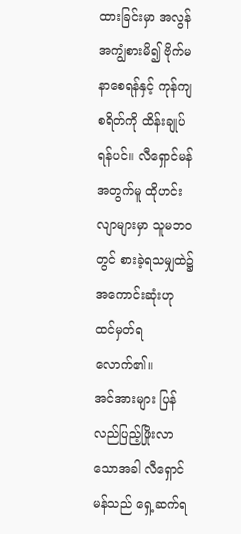ထားခြင်းမှာ အလွန်အကျွံစားမိ၍ ဗိုက်မနာစေရန်နှင့် ကုန်ကျစရိတ်ကို ထိန်းချုပ်ရန်ပင်။ လီရှောင်မန်အတွက်မူ ထိုဟင်းလျာများမှာ သူမဘဝတွင် စားခဲ့ရသမျှထဲ၌ အကောင်းဆုံးဟု ထင်မှတ်ရလောက်၏။
အင်အားများ ပြန်လည်ပြည့်ဖြိုးလာသောအခါ လီရှောင်မန်သည် ရှေ့ဆက်ရ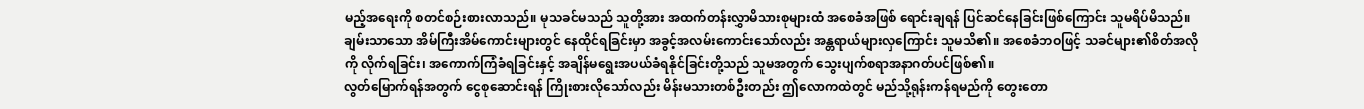မည့်အရေးကို စတင်စဉ်းစားလာသည်။ မုသခင်မသည် သူတို့အား အထက်တန်းလွှာမိသားစုများထံ အစေခံအဖြစ် ရောင်းချရန် ပြင်ဆင်နေခြင်းဖြစ်ကြောင်း သူမရိပ်မိသည်။
ချမ်းသာသော အိမ်ကြီးအိမ်ကောင်းများတွင် နေထိုင်ရခြင်းမှာ အခွင့်အလမ်းကောင်းသော်လည်း အန္တရာယ်များလှကြောင်း သူမသိ၏။ အစေခံဘဝဖြင့် သခင်များ၏စိတ်အလိုကို လိုက်ရခြင်း၊ အကောက်ကြံခံရခြင်းနှင့် အချိန်မရွေးအပယ်ခံရနိုင်ခြင်းတို့သည် သူမအတွက် သွေးပျက်စရာအနာဂတ်ပင်ဖြစ်၏။
လွတ်မြောက်ရန်အတွက် ငွေစုဆောင်းရန် ကြိုးစားလိုသော်လည်း မိန်းမသားတစ်ဦးတည်း ဤလောကထဲတွင် မည်သို့ရုန်းကန်ရမည်ကို တွေးတော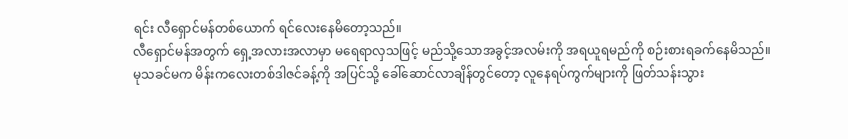ရင်း လီရှောင်မန်တစ်ယောက် ရင်လေးနေမိတော့သည်။
လီရှောင်မန်အတွက် ရှေ့အလားအလာမှာ မရေရာလှသဖြင့် မည်သို့သောအခွင့်အလမ်းကို အရယူရမည်ကို စဉ်းစားရခက်နေမိသည်။
မုသခင်မက မိန်းကလေးတစ်ဒါဇင်ခန့်ကို အပြင်သို့ ခေါ်ဆောင်လာချိန်တွင်တော့ လူနေရပ်ကွက်များကို ဖြတ်သန်းသွား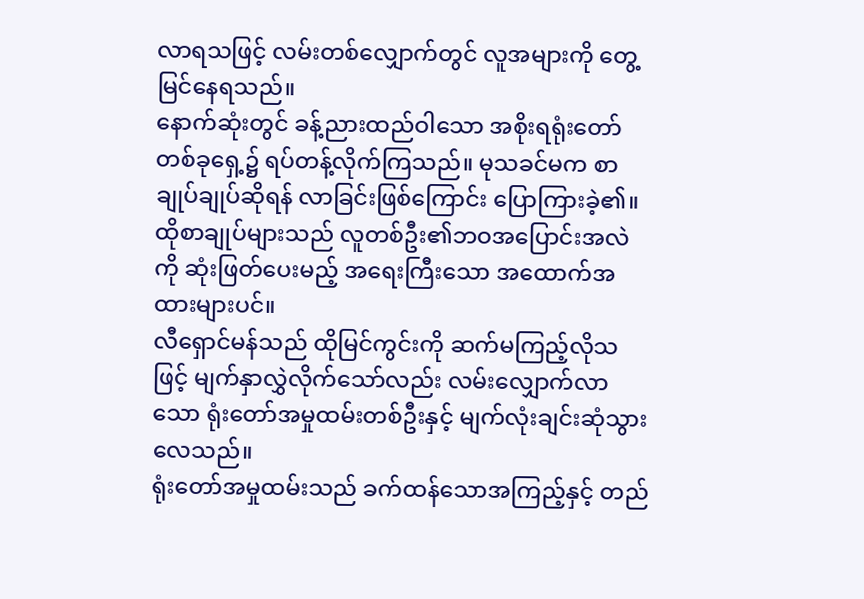လာရသဖြင့် လမ်းတစ်လျှောက်တွင် လူအများကို တွေ့မြင်နေရသည်။
နောက်ဆုံးတွင် ခန့်ညားထည်ဝါသော အစိုးရရုံးတော်တစ်ခုရှေ့၌ ရပ်တန့်လိုက်ကြသည်။ မုသခင်မက စာချုပ်ချုပ်ဆိုရန် လာခြင်းဖြစ်ကြောင်း ပြောကြားခဲ့၏။
ထိုစာချုပ်များသည် လူတစ်ဦး၏ဘဝအပြောင်းအလဲကို ဆုံးဖြတ်ပေးမည့် အရေးကြီးသော အထောက်အထားများပင်။
လီရှောင်မန်သည် ထိုမြင်ကွင်းကို ဆက်မကြည့်လိုသဖြင့် မျက်နှာလွှဲလိုက်သော်လည်း လမ်းလျှောက်လာသော ရုံးတော်အမှုထမ်းတစ်ဦးနှင့် မျက်လုံးချင်းဆုံသွားလေသည်။
ရုံးတော်အမှုထမ်းသည် ခက်ထန်သောအကြည့်နှင့် တည်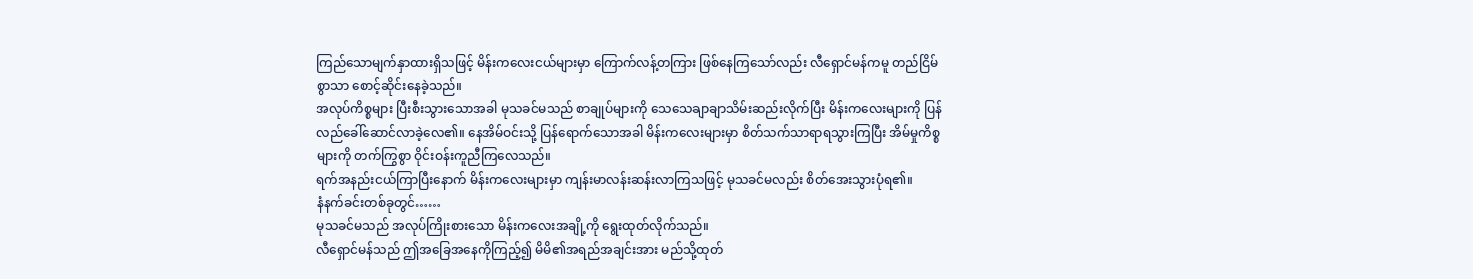ကြည်သောမျက်နှာထားရှိသဖြင့် မိန်းကလေးငယ်များမှာ ကြောက်လန့်တကြား ဖြစ်နေကြသော်လည်း လီရှောင်မန်ကမူ တည်ငြိမ်စွာသာ စောင့်ဆိုင်းနေခဲ့သည်။
အလုပ်ကိစ္စများ ပြီးစီးသွားသောအခါ မုသခင်မသည် စာချုပ်များကို သေသေချာချာသိမ်းဆည်းလိုက်ပြီး မိန်းကလေးများကို ပြန်လည်ခေါ်ဆောင်လာခဲ့လေ၏။ နေအိမ်ဝင်းသို့ ပြန်ရောက်သောအခါ မိန်းကလေးများမှာ စိတ်သက်သာရာရသွားကြပြီး အိမ်မှုကိစ္စများကို တက်ကြွစွာ ဝိုင်းဝန်းကူညီကြလေသည်။
ရက်အနည်းငယ်ကြာပြီးနောက် မိန်းကလေးများမှာ ကျန်းမာလန်းဆန်းလာကြသဖြင့် မုသခင်မလည်း စိတ်အေးသွားပုံရ၏။
နံနက်ခင်းတစ်ခုတွင်……
မုသခင်မသည် အလုပ်ကြိုးစားသော မိန်းကလေးအချို့ကို ရွေးထုတ်လိုက်သည်။
လီရှောင်မန်သည် ဤအခြေအနေကိုကြည့်၍ မိမိ၏အရည်အချင်းအား မည်သို့ထုတ်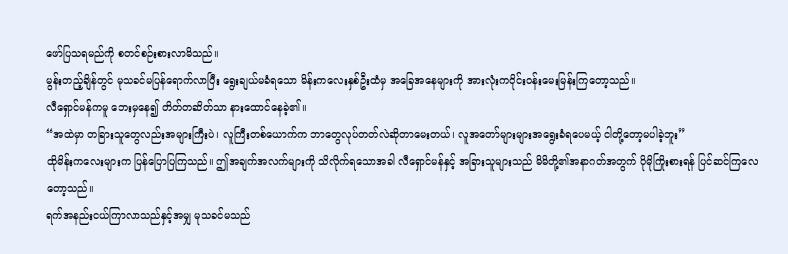ဖော်ပြသရမည်ကို စတင်စဉ်းစားလာမိသည်။
မွန်းတည့်ချိန်တွင် မုသခင်မပြန်ရောက်လာပြီး ရွေးချယ်မခံရသော မိန်းကလေးနှစ်ဦးထံမှ အခြေအနေများကို အားလုံးကဝိုင်းဝန်းမေးမြန်းကြတော့သည်။
လီရှောင်မန်ကမူ ဘေးမှနေ၍ တိတ်တဆိတ်သာ နားထောင်နေခဲ့၏။
“အထဲမှာ တခြားသူတွေလည်းအများကြီးပဲ၊ လူကြီးတစ်ယောက်က ဘာတွေလုပ်တတ်လဲဆိုတာမေးတယ်၊ လူအတော်များများအရွေးခံရပေမယ့် ငါတို့တော့မပါခဲ့ဘူး”
ထိုမိန်းကလေးများက ပြန်ပြောပြကြသည်။ ဤအချက်အလက်များကို သိလိုက်ရသောအခါ လီရှောင်မန်နှင့် အခြားသူများသည် မိမိတို့၏အနာဂတ်အတွက် ပိုမိုကြိုးစားရန် ပြင်ဆင်ကြလေတော့သည်။
ရက်အနည်းငယ်ကြာလာသည်နှင့်အမျှ မုသခင်မသည်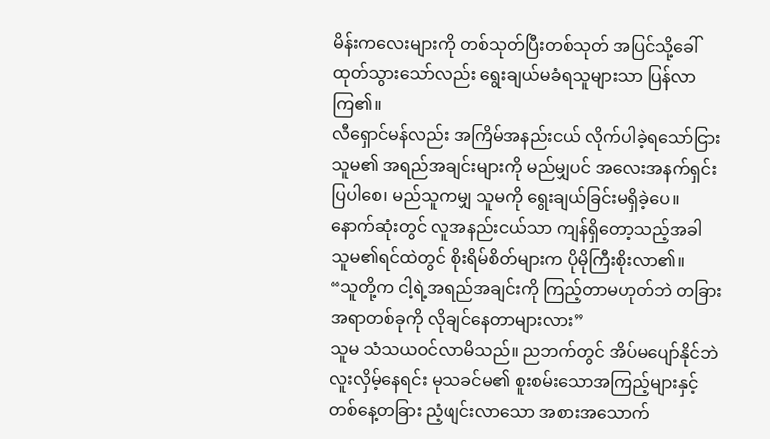မိန်းကလေးများကို တစ်သုတ်ပြီးတစ်သုတ် အပြင်သို့ခေါ်ထုတ်သွားသော်လည်း ရွေးချယ်မခံရသူများသာ ပြန်လာကြ၏။
လီရှောင်မန်လည်း အကြိမ်အနည်းငယ် လိုက်ပါခဲ့ရသော်ငြား သူမ၏ အရည်အချင်းများကို မည်မျှပင် အလေးအနက်ရှင်းပြပါစေ၊ မည်သူကမျှ သူမကို ရွေးချယ်ခြင်းမရှိခဲ့ပေ။
နောက်ဆုံးတွင် လူအနည်းငယ်သာ ကျန်ရှိတော့သည့်အခါ သူမ၏ရင်ထဲတွင် စိုးရိမ်စိတ်များက ပိုမိုကြီးစိုးလာ၏။
“သူတို့က ငါ့ရဲ့အရည်အချင်းကို ကြည့်တာမဟုတ်ဘဲ တခြားအရာတစ်ခုကို လိုချင်နေတာများလား”
သူမ သံသယဝင်လာမိသည်။ ညဘက်တွင် အိပ်မပျော်နိုင်ဘဲ လူးလှိမ့်နေရင်း မုသခင်မ၏ စူးစမ်းသောအကြည့်များနှင့် တစ်နေ့တခြား ညံ့ဖျင်းလာသော အစားအသောက်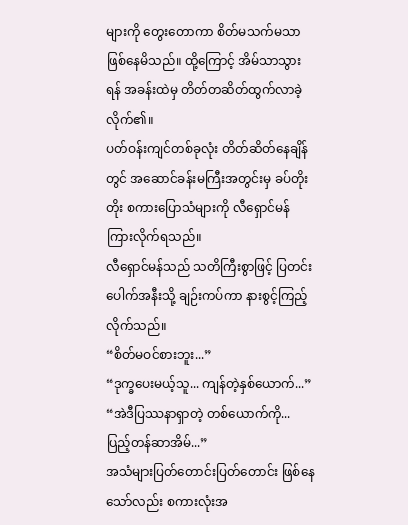များကို တွေးတောကာ စိတ်မသက်မသာ ဖြစ်နေမိသည်။ ထို့ကြောင့် အိမ်သာသွားရန် အခန်းထဲမှ တိတ်တဆိတ်ထွက်လာခဲ့လိုက်၏။
ပတ်ဝန်းကျင်တစ်ခုလုံး တိတ်ဆိတ်နေချိန်တွင် အဆောင်ခန်းမကြီးအတွင်းမှ ခပ်တိုးတိုး စကားပြောသံများကို လီရှောင်မန် ကြားလိုက်ရသည်။
လီရှောင်မန်သည် သတိကြီးစွာဖြင့် ပြတင်းပေါက်အနီးသို့ ချဉ်းကပ်ကာ နားစွင့်ကြည့်လိုက်သည်။
“စိတ်မဝင်စားဘူး...”
“ဒုက္ခပေးမယ့်သူ... ကျန်တဲ့နှစ်ယောက်...”
“အဲဒီပြဿနာရှာတဲ့ တစ်ယောက်ကို... ပြည့်တန်ဆာအိမ်...”
အသံများပြတ်တောင်းပြတ်တောင်း ဖြစ်နေသော်လည်း စကားလုံးအ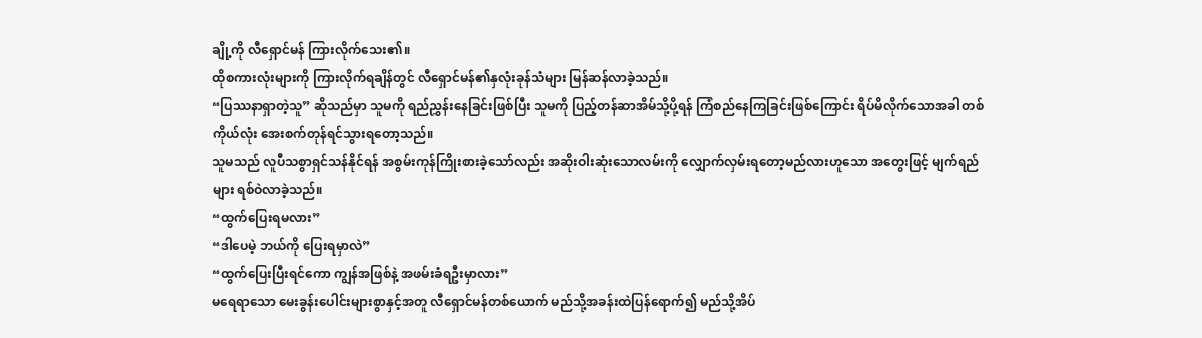ချို့ကို လီရှောင်မန် ကြားလိုက်သေး၏။
ထိုစကားလုံးများကို ကြားလိုက်ရချိန်တွင် လီရှောင်မန်၏နှလုံးခုန်သံများ မြန်ဆန်လာခဲ့သည်။
“ပြဿနာရှာတဲ့သူ” ဆိုသည်မှာ သူမကို ရည်ညွှန်းနေခြင်းဖြစ်ပြီး သူမကို ပြည့်တန်ဆာအိမ်သို့ပို့ရန် ကြံစည်နေကြခြင်းဖြစ်ကြောင်း ရိပ်မိလိုက်သောအခါ တစ်ကိုယ်လုံး အေးစက်တုန်ရင်သွားရတော့သည်။
သူမသည် လူပီသစွာရှင်သန်နိုင်ရန် အစွမ်းကုန်ကြိုးစားခဲ့သော်လည်း အဆိုးဝါးဆုံးသောလမ်းကို လျှောက်လှမ်းရတော့မည်လားဟူသော အတွေးဖြင့် မျက်ရည်များ ရစ်ဝဲလာခဲ့သည်။
“ထွက်ပြေးရမလား”
“ဒါပေမဲ့ ဘယ်ကို ပြေးရမှာလဲ”
“ထွက်ပြေးပြီးရင်ကော ကျွန်အဖြစ်နဲ့ အဖမ်းခံရဦးမှာလား”
မရေရာသော မေးခွန်းပေါင်းများစွာနှင့်အတူ လီရှောင်မန်တစ်ယောက် မည်သို့အခန်းထဲပြန်ရောက်၍ မည်သို့အိပ်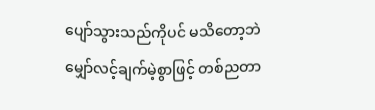ပျော်သွားသည်ကိုပင် မသိတော့ဘဲ မျှော်လင့်ချက်မဲ့စွာဖြင့် တစ်ညတာ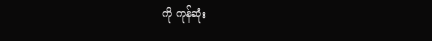ကို ကုန်ဆုံး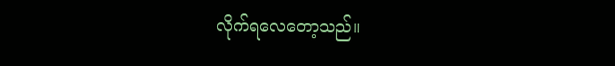လိုက်ရလေတော့သည်။